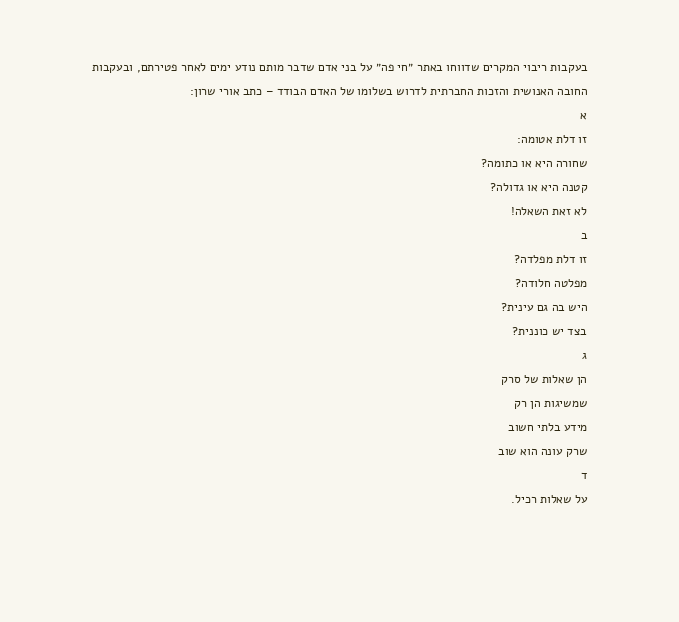בעקבות ריבוי המקרים שדווחו באתר ״חי פה״ על בני אדם שדבר מותם נודע ימים לאחר פטירתם, ובעקבות החובה האנושית והזכות החברתית לדרוש בשלומו של האדם הבודד – כתב אורי שרון:
א
זו דלת אטומה:
שחורה היא או כתומה?
קטנה היא או גדולה?
לא זאת השאלה!
ב
זו דלת מפלדה?
מפלטה חלודה?
היש בה גם עינית?
בצד יש כוננית?
ג
הן שאלות של סרק
שמשיגות הן רק
מידע בלתי חשוב
שרק עונה הוא שוב
ד
על שאלות רכיל.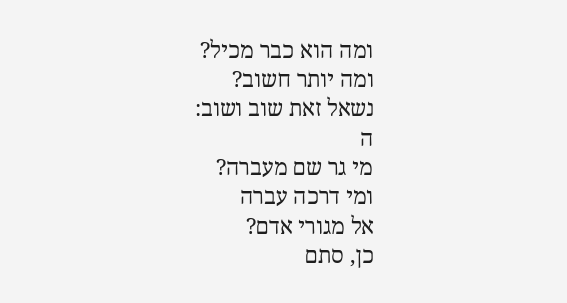ומה הוא כבר מכיל?
ומה יותר חשוב?
נשאל זאת שוב ושוב:
ה
מי גר שם מעברה?
ומי דרכה עברה
אל מגורי אדם?
כן, סתם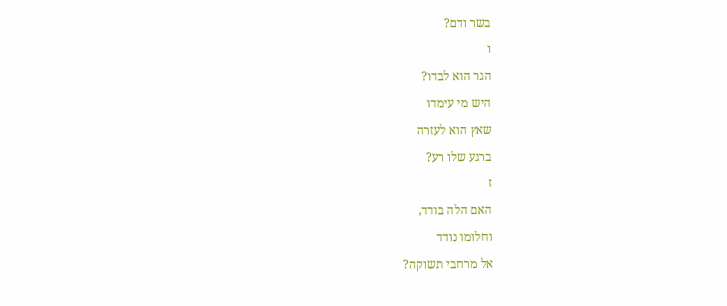בשר ודם?
ו
הגר הוא לבדו?
היש מי עימדו
שאץ הוא לעזרה
ברגע שלו רע?
ז
האם הלה בודד,
וחלומו נודד
אל מרחבי תשוקה?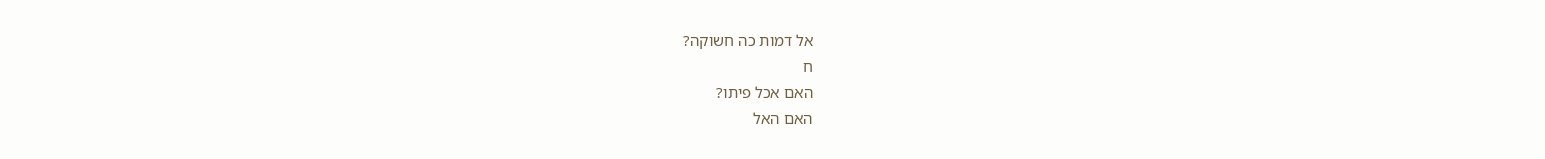אל דמות כה חשוקה?
ח
האם אכל פיתו?
האם האל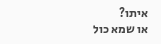איתו?
או שמא כול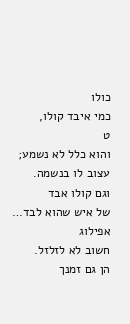כולו
כמי איבד קולו,
ט
והוא כלל לא נשמע;
עצוב לו בנשמה.
וגם קולו אבד
של איש שהוא לבד…
אפילוג
חשוב לא לזלזל.
הן גם זמנך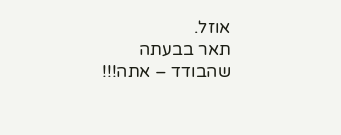אוזל.
תאר בבעתה
שהבודד – אתה!!!